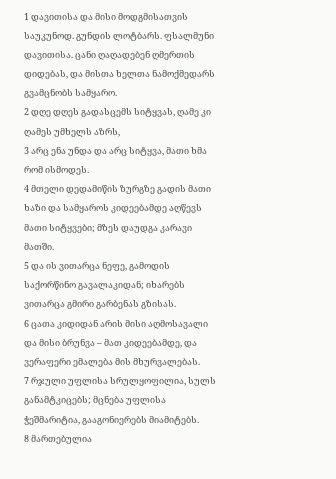1 დავითისა და მისი მოდგმისათვის საუკუნოდ. გუნდის ლოტბარს. ფსალმუნი დავითისა. ცანი ღაღადებენ ღმერთის დიდებას, და მისთა ხელთა ნამოქმედარს გვამცნობს სამყარო.
2 დღე დღეს გადასცემს სიტყვას, ღამე კი ღამეს უმხელს აზრს,
3 არც ენა უნდა და არც სიტყვა, მათი ხმა რომ ისმოდეს.
4 მთელი დედამიწის ზურგზე გადის მათი ხაზი და სამყაროს კიდეებამდე აღწევს მათი სიტყვები; მზეს დაუდგა კარავი მათში.
5 და ის ვითარცა ნეფე, გამოდის საქორწინო გავალაკიდან; იხარებს ვითარცა გმირი გარბენას გზისას.
6 ცათა კიდიდან არის მისი აღმოსავალი და მისი ბრუნვა – მათ კიდეებამდე, და ვერაფერი ემალება მის მხურვალებას.
7 რჯული უფლისა სრულყოფილია, სულს განამტკიცებს; მცნება უფლისა ჭეშმარიტია, გააგონიერებს მიამიტებს.
8 მართებულია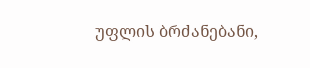უფლის ბრძანებანი,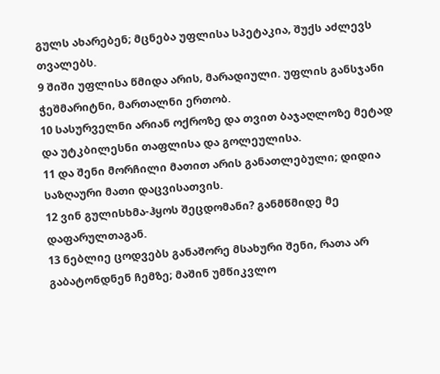გულს ახარებენ; მცნება უფლისა სპეტაკია, შუქს აძლევს თვალებს.
9 შიში უფლისა წმიდა არის, მარადიული. უფლის განსჯანი ჭეშმარიტნი, მართალნი ერთობ.
10 სასურველნი არიან ოქროზე და თვით ბაჯაღლოზე მეტად და უტკბილესნი თაფლისა და გოლეულისა.
11 და შენი მორჩილი მათით არის განათლებული; დიდია საზღაური მათი დაცვისათვის.
12 ვინ გულისხმა-ჰყოს შეცდომანი? განმწმიდე მე დაფარულთაგან.
13 ნებლიე ცოდვებს განაშორე მსახური შენი, რათა არ გაბატონდნენ ჩემზე; მაშინ უმწიკვლო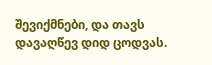შევიქმნები, და თავს დავაღწევ დიდ ცოდვას.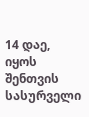14 დაე, იყოს შენთვის სასურველი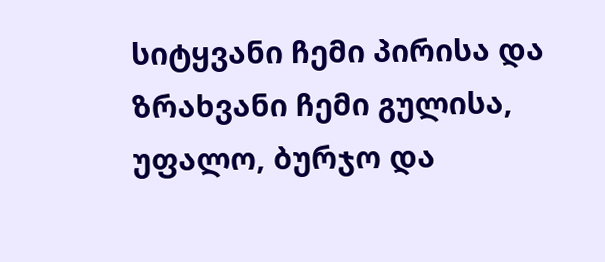სიტყვანი ჩემი პირისა და ზრახვანი ჩემი გულისა, უფალო, ბურჯო და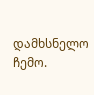დამხსნელო ჩემო.